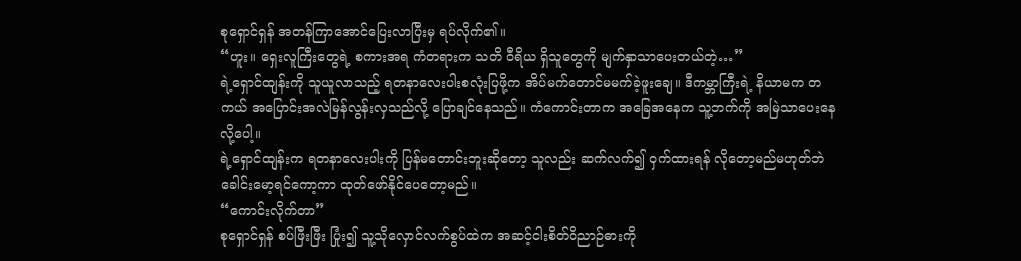စုရှောင်ရှန် အတန်ကြာအောင်ပြေးလာပြီးမှ ရပ်လိုက်၏။
“ဟူး။ ရှေးလူကြီးတွေရဲ့ စကားအရ ကံတရားက သတိ ဝီရိယ ရှိသူတွေကို မျက်နှာသာပေးတယ်တဲ့…”
ရဲ့ရှောင်ထျန်းကို သူယူလာသည့် ရတနာလေးပါးစလုံးပြဖို့က အိပ်မက်တောင်မမက်ခဲ့ဖူးချေ။ ဒီကမ္ဘာကြီးရဲ့ နိယာမက တကယ် အပြောင်းအလဲမြန်လွန်းလှသည်လို့ ပြောချင်နေသည်။ ကံကောင်းတာက အခြေအနေက သူ့ဘက်ကို အမြဲသာပေးနေလို့ပေါ့။
ရဲ့ရှောင်ထျန်းက ရတနာလေးပါးကို ပြန်မတောင်းဘူးဆိုတော့ သူလည်း ဆက်လက်၍ ဝှက်ထားရန် လိုတော့မည်မဟုတ်ဘဲ ခေါင်းမော့ရင်ကော့ကာ ထုတ်ဖော်နိုင်ပေတော့မည်။
“ကောင်းလိုက်တာ”
စုရှောင်ရှန် စပ်ဖြီးဖြီး ပြုံး၍ သူ့သိုလှောင်လက်စွပ်ထဲက အဆင့်ငါးစိတ်ဝိညာဉ်ဓားကို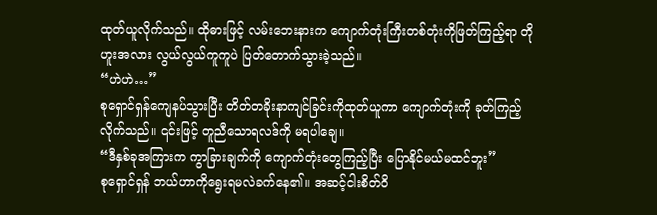ထုတ်ယူလိုက်သည်။ ထိုဓားဖြင့် လမ်းဘေးနားက ကျောက်တုံးကြီးတစ်တုံးကိုဖြတ်ကြည့်ရာ တိုဟူးအလား လွယ်လွယ်ကူကူပဲ ပြတ်တောက်သွားခဲ့သည်။
“ဟဲဟဲ…”
စုရှောင်ရှန်ကျေနပ်သွားပြီး တိတ်တခိုးနာကျင်ခြင်းကိုထုတ်ယူကာ ကျောက်တုံးကို ခုတ်ကြည့်လိုက်သည်။ ၎င်းဖြင့် တူညီသောရလဒ်ကို မရပါချေ။
“ဒီနှစ်ခုအကြားက ကွာခြားချက်ကို ကျောက်တုံးတွေကြည့်ပြီး ပြောနိုင်မယ်မထင်ဘူး”
စုရှောင်ရှန် ဘယ်ဟာကိုရွေးရမလဲခက်နေ၏။ အဆင့်ငါးစိတ်ဝိ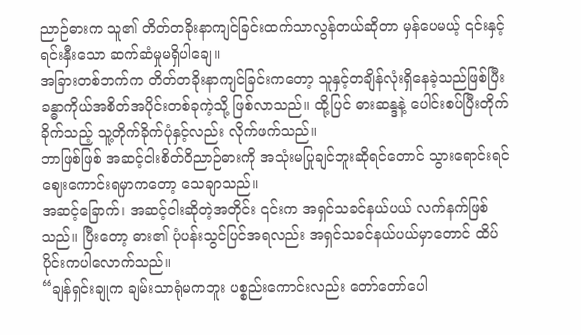ညာဉ်ဓားက သူ၏ တိတ်တခိုးနာကျင်ခြင်းထက်သာလွန်တယ်ဆိုတာ မှန်ပေမယ့် ၎င်းနှင့် ရင်းနှီးသော ဆက်ဆံမှုမရှိပါချေ။
အခြားတစ်ဘက်က တိတ်တခိုးနာကျင်ခြင်းကတော့ သူနှင့်တချိန်လုံးရှိနေခဲ့သည်ဖြစ်ပြီး ခန္ဓာကိုယ်အစိတ်အပိုင်းတစ်ခုကဲ့သို့ ဖြစ်လာသည်။ ထို့ပြင် ဓားဆန္ဒနဲ့ ပေါင်းစပ်ပြီးတိုက်ခိုက်သည့် သူ့တိုက်ခိုက်ပုံနှင့်လည်း လိုက်ဖက်သည်။
ဘာဖြစ်ဖြစ် အဆင့်ငါးစိတ်ဝိညာဉ်ဓားကို အသုံးမပြုချင်ဘူးဆိုရင်တောင် သွားရောင်းရင် ဈေးကောင်းရမှာကတော့ သေချာသည်။
အဆင့်ခြောက်၊ အဆင့်ငါးဆိုတဲ့အတိုင်း ၎င်းက အရှင်သခင်နယ်ပယ် လက်နက်ဖြစ်သည်။ ပြီးတော့ ဓား၏ ပုံပန်းသွင်ပြင်အရလည်း အရှင်သခင်နယ်ပယ်မှာတောင် ထိပ်ပိုင်းကပါလောက်သည်။
“ချန်ရှင်းချုက ချမ်းသာရုံမကဘူး ပစ္စည်းကောင်းလည်း တော်တော်ပေါ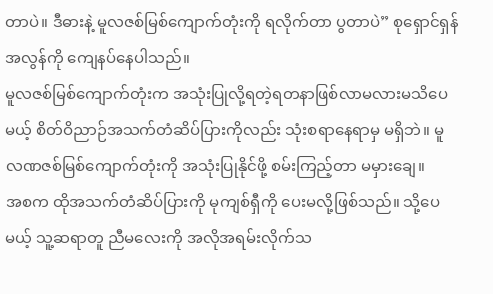တာပဲ။ ဒီဓားနဲ့ မူလဇစ်မြစ်ကျောက်တုံးကို ရလိုက်တာ ပွတာပဲ” စုရှောင်ရှန်အလွန်ကို ကျေနပ်နေပါသည်။
မူလဇစ်မြစ်ကျောက်တုံးက အသုံးပြုလို့ရတဲ့ရတနာဖြစ်လာမလားမသိပေမယ့် စိတ်ဝိညာဉ်အသက်တံဆိပ်ပြားကိုလည်း သုံးစရာနေရာမှ မရှိဘဲ။ မူလဏဇစ်မြစ်ကျောက်တုံးကို အသုံးပြုနိုင်ဖို့ စမ်းကြည့်တာ မမှားချေ။
အစက ထိုအသက်တံဆိပ်ပြားကို မုကျစ်ရှီကို ပေးမလို့ဖြစ်သည်။ သို့ပေမယ့် သူ့ဆရာတူ ညီမလေးကို အလိုအရမ်းလိုက်သ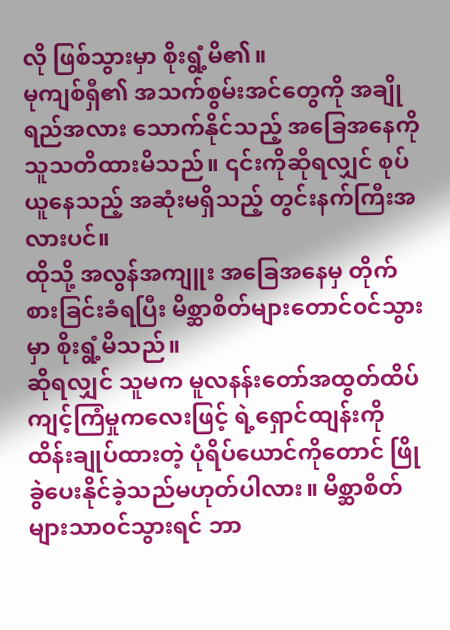လို ဖြစ်သွားမှာ စိုးရွံ့မိ၏။
မုကျစ်ရှီ၏ အသက်စွမ်းအင်တွေကို အချိုရည်အလား သောက်နိုင်သည့် အခြေအနေကို သူသတိထားမိသည်။ ၎င်းကိုဆိုရလျှင် စုပ်ယူနေသည့် အဆုံးမရှိသည့် တွင်းနက်ကြီးအလားပင်။
ထိုသို့ အလွန်အကျူး အခြေအနေမှ တိုက်စားခြင်းခံရပြီး မိစ္ဆာစိတ်များတောင်၀င်သွားမှာ စိုးရွံ့မိသည်။
ဆိုရလျှင် သူမက မူလနန်းတော်အထွတ်ထိပ် ကျင့်ကြံမှုကလေးဖြင့် ရဲ့ရှောင်ထျန်းကို ထိန်းချုပ်ထားတဲ့ ပုံရိပ်ယောင်ကိုတောင် ဖြိုခွဲပေးနိုင်ခဲ့သည်မဟုတ်ပါလား။ မိစ္ဆာစိတ်များသာ၀င်သွားရင် ဘာ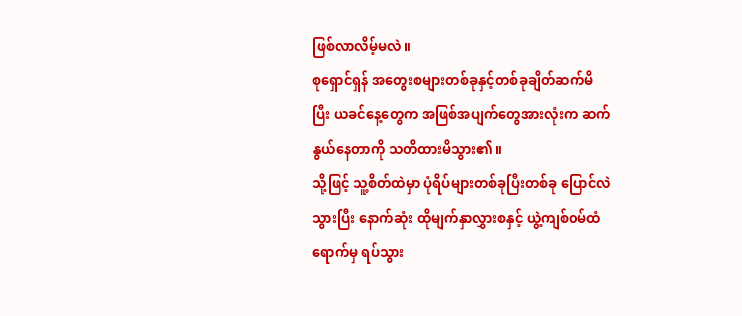ဖြစ်လာလိမ့်မလဲ။
စုရှောင်ရှန် အတွေးစများတစ်ခုနှင့်တစ်ခုချိတ်ဆက်မိပြီး ယခင်နေ့တွေက အဖြစ်အပျက်တွေအားလုံးက ဆက်နွယ်နေတာကို သတိထားမိသွား၏။
သို့ဖြင့် သူ့စိတ်ထဲမှာ ပုံရိပ်များတစ်ခုပြီးတစ်ခု ပြောင်လဲသွားပြီး နောက်ဆုံး ထိုမျက်နှာလွှားစနှင့် ယွဲ့ကျစ်၀မ်ထံရောက်မှ ရပ်သွား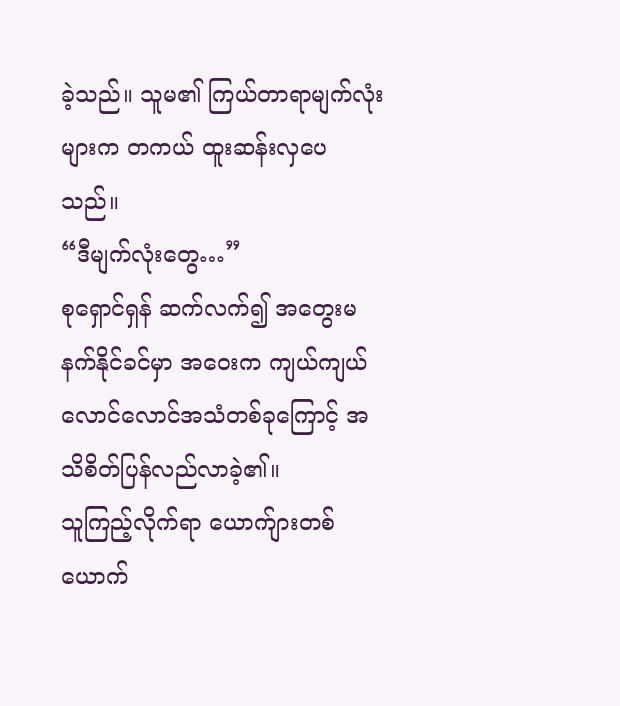ခဲ့သည်။ သူမ၏ ကြယ်တာရာမျက်လုံးများက တကယ် ထူးဆန်းလှပေသည်။
“ဒီမျက်လုံးတွေ…”
စုရှောင်ရှန် ဆက်လက်၍ အတွေးမနက်နိုင်ခင်မှာ အဝေးက ကျယ်ကျယ် လောင်လောင်အသံတစ်ခုကြောင့် အသိစိတ်ပြန်လည်လာခဲ့၏။
သူကြည့်လိုက်ရာ ယောက်ျားတစ်ယောက်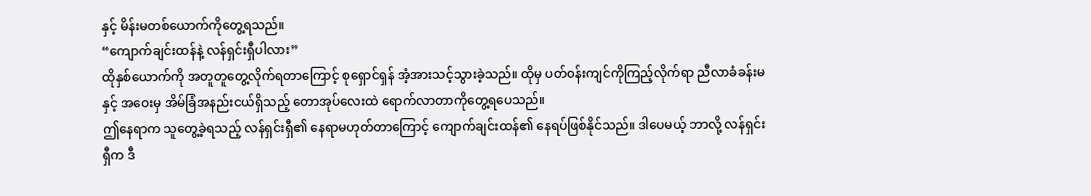နှင့် မိန်းမတစ်ယောက်ကိုတွေ့ရသည်။
“ကျောက်ချင်းထန်နဲ့ လန်ရှင်းရှီပါလား”
ထိုနှစ်ယောက်ကို အတူတူတွေ့လိုက်ရတာကြောင့် စုရှောင်ရှန် အံ့အားသင့်သွားခဲ့သည်။ ထိုမှ ပတ်၀န်းကျင်ကိုကြည့်လိုက်ရာ ညီလာခံခန်းမနှင့် အဝေးမှ အိမ်ခြံအနည်းငယ်ရှိသည့် တောအုပ်လေးထဲ ရောက်လာတာကိုတွေ့ရပေသည်။
ဤနေရာက သူတွေ့ခဲ့ရသည့် လန်ရှင်းရှီ၏ နေရာမဟုတ်တာကြောင့် ကျောက်ချင်းထန်၏ နေရပ်ဖြစ်နိုင်သည်။ ဒါပေမယ့် ဘာလို့ လန်ရှင်းရှီက ဒီ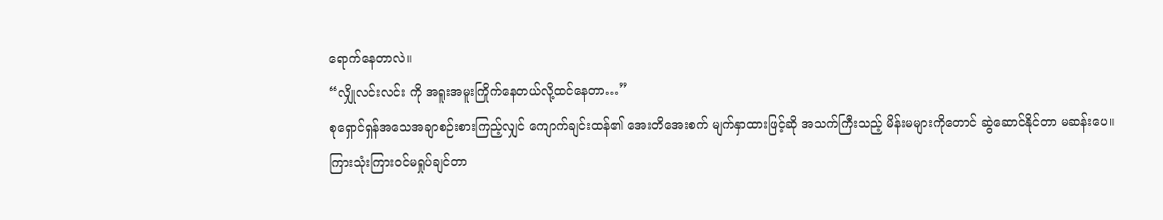ရောက်နေတာလဲ။
“လျှိုလင်းလင်း ကို အရူးအမူးကြိုက်နေတယ်လို့ထင်နေတာ…”
စုရှောင်ရှန်အသေအချာစဉ်းစားကြည့်လျှင် ကျောက်ချင်းထန်၏ အေးတိအေးစက် မျက်နှာထားဖြင့်ဆို အသက်ကြီးသည့် မိန်းမများကိုတောင် ဆွဲဆောင်နိုင်တာ မဆန်းပေ။
ကြားသုံးကြား၀င်မရှုပ်ချင်တာ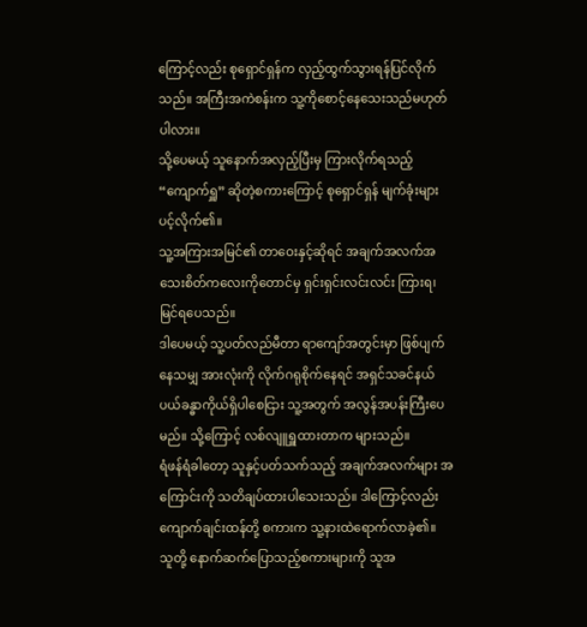ကြောင့်လည်း စုရှောင်ရှန်က လှည့်ထွက်သွားရန်ပြင်လိုက်သည်။ အကြီးအကဲစန်းက သူ့ကိုစောင့်နေသေးသည်မဟုတ်ပါလား။
သို့ပေမယ့် သူနောက်အလှည့်ပြီးမှ ကြားလိုက်ရသည့် “ကျောက်ရှူ” ဆိုတဲ့စကားကြောင့် စုရှောင်ရှန် မျက်ခုံးများပင့်လိုက်၏။
သူ့အကြားအမြင်၏ တာဝေးနှင့်ဆိုရင် အချက်အလက်အသေးစိတ်ကလေးကိုတောင်မှ ရှင်းရှင်းလင်းလင်း ကြားရ၊ မြင်ရပေသည်။
ဒါပေမယ့် သူ့ပတ်လည်မီတာ ရာကျော်အတွင်းမှာ ဖြစ်ပျက်နေသမျှ အားလုံးကို လိုက်ဂရုစိုက်နေရင် အရှင်သခင်နယ်ပယ်ခန္ဓာကိုယ်ရှိပါစေငြား သူ့အတွက် အလွန်အပန်းကြီးပေမည်။ သို့ကြောင့် လစ်လျူရှူထားတာက များသည်။
ရံဖန်ရံခါတော့ သူနှင့်ပတ်သက်သည့် အချက်အလက်များ အကြောင်းကို သတိချပ်ထားပါသေးသည်။ ဒါကြောင့်လည်း ကျောက်ချင်းထန်တို့ စကားက သူ့နားထဲရောက်လာခဲ့၏။
သူတို့ နောက်ဆက်ပြောသည့်စကားများကို သူအ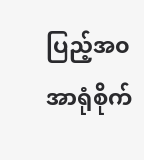ပြည့်အ၀အာရုံစိုက်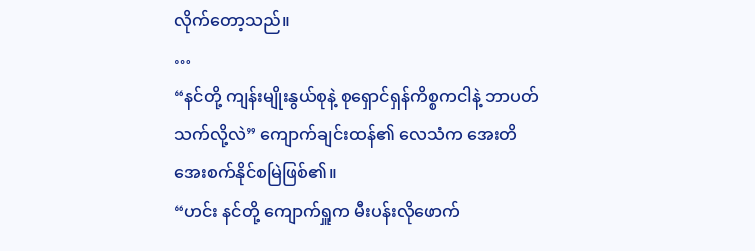လိုက်တော့သည်။
…
“နင်တို့ ကျန်းမျိုးနွယ်စုနဲ့ စုရှောင်ရှန်ကိစ္စကငါနဲ့ ဘာပတ်သက်လို့လဲ” ကျောက်ချင်းထန်၏ လေသံက အေးတိအေးစက်နိုင်စမြဲဖြစ်၏။
“ဟင်း နင်တို့ ကျောက်ရှူက မီးပန်းလိုဖောက်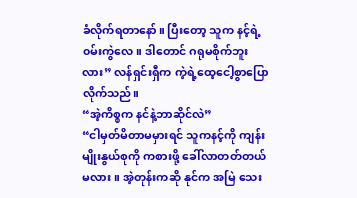ခံလိုက်ရတာနော်။ ပြီးတော့ သူက နင့်ရဲ့၀မ်းကွဲလေ။ ဒါတောင် ဂရုမစိုက်ဘူးလား” လန်ရှင်းရှီက ကဲ့ရဲ့ထေ့ငေါ့စွာပြောလိုက်သည်။
“အဲ့ကိစ္စက နင်နဲ့ဘာဆိုင်လဲ”
“ငါမှတ်မိတာမမှားရင် သူကနင့်ကို ကျန်းမျိုးနွယ်စုကို ကစားဖို့ ခေါ်လာတတ်တယ်မလား။ အဲ့တုန်းကဆို နုင်က အမြဲ သေး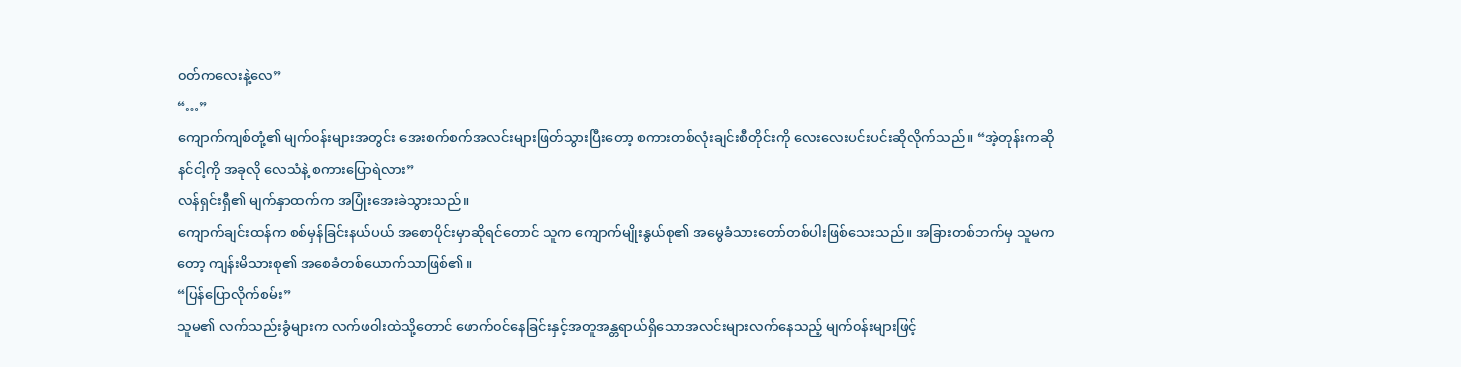၀တ်ကလေးနဲ့လေ”
“…”
ကျောက်ကျစ်တုံ့၏ မျက်၀န်းများအတွင်း အေးစက်စက်အလင်းများဖြတ်သွားပြီးတော့ စကားတစ်လုံးချင်းစီတိုင်းကို လေးလေးပင်းပင်းဆိုလိုက်သည်။ “အဲ့တုန်းကဆို နင်ငါ့ကို အခုလို လေသံနဲ့ စကားပြောရဲလား”
လန်ရှင်းရှီ၏ မျက်နှာထက်က အပြုံးအေးခဲသွားသည်။
ကျောက်ချင်းထန်က စစ်မှန်ခြင်းနယ်ပယ် အစောပိုင်းမှာဆိုရင်တောင် သူက ကျောက်မျိုးနွယ်စု၏ အမွေခံသားတော်တစ်ပါးဖြစ်သေးသည်။ အခြားတစ်ဘက်မှ သူမကတော့ ကျန်းမိသားစု၏ အစေခံတစ်ယောက်သာဖြစ်၏။
“ပြန်ပြောလိုက်စမ်း”
သူမ၏ လက်သည်းခွံများက လက်ဖဝါးထဲသို့တောင် ဖောက်၀င်နေခြင်းနှင့်အတူအန္တရာယ်ရှိသောအလင်းများလက်နေသည့် မျက်၀န်းများဖြင့်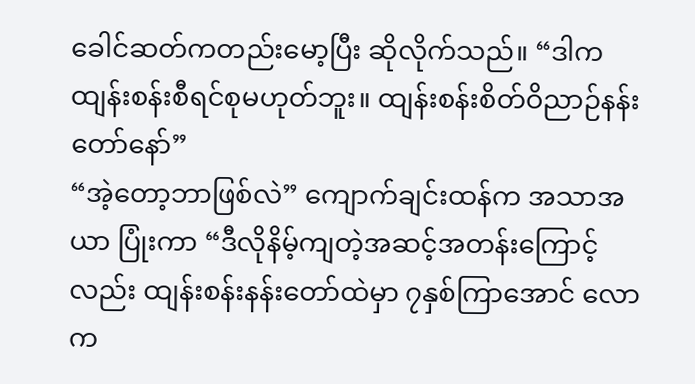ခေါင်ဆတ်ကတည်းမော့ပြီး ဆိုလိုက်သည်။ “ဒါက ထျန်းစန်းစီရင်စုမဟုတ်ဘူး။ ထျန်းစန်းစိတ်ဝိညာဉ်နန်းတော်နော်”
“အဲ့တော့ဘာဖြစ်လဲ” ကျောက်ချင်းထန်က အသာအယာ ပြုံးကာ “ဒီလိုနိမ့်ကျတဲ့အဆင့်အတန်းကြောင့်လည်း ထျန်းစန်းနန်းတော်ထဲမှာ ၇နှစ်ကြာအောင် လောက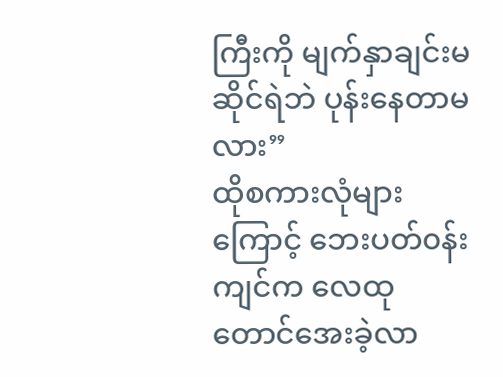ကြီးကို မျက်နှာချင်းမဆိုင်ရဲဘဲ ပုန်းနေတာမလား”
ထိုစကားလုံများကြောင့် ဘေးပတ်၀န်းကျင်က လေထုတောင်အေးခဲ့လာ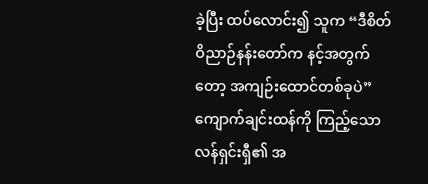ခဲ့ပြီး ထပ်လောင်း၍ သူက “ဒီစိတ်ဝိညာဉ်နန်းတော်က နင့်အတွက်တော့ အကျဉ်းထောင်တစ်ခုပဲ”
ကျောက်ချင်းထန်ကို ကြည့်သော လန်ရှင်းရှီ၏ အ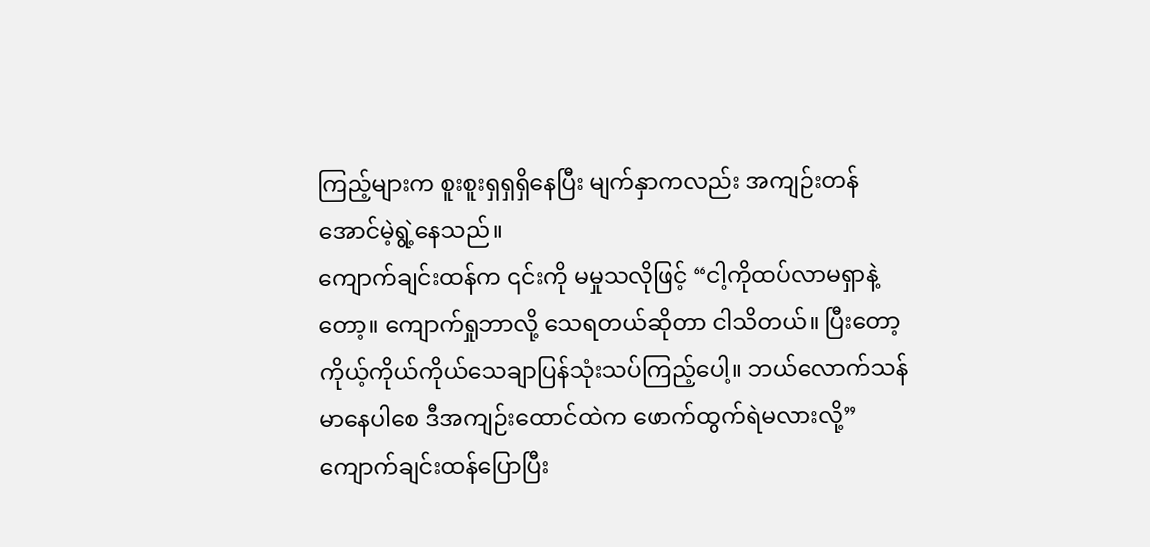ကြည့်များက စူးစူးရှရှရှိနေပြီး မျက်နှာကလည်း အကျဉ်းတန်အောင်မဲ့ရွဲ့နေသည်။
ကျောက်ချင်းထန်က ၎င်းကို မမှုသလိုဖြင့် “ငါ့ကိုထပ်လာမရှာနဲ့တော့။ ကျောက်ရှုဘာလို့ သေရတယ်ဆိုတာ ငါသိတယ်။ ပြီးတော့ ကိုယ့်ကိုယ်ကိုယ်သေချာပြန်သုံးသပ်ကြည့်ပေါ့။ ဘယ်လောက်သန်မာနေပါစေ ဒီအကျဉ်းထောင်ထဲက ဖောက်ထွက်ရဲမလားလို့”
ကျောက်ချင်းထန်ပြောပြီး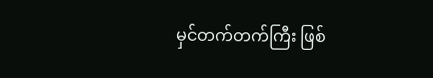မှင်တက်တက်ကြီး ဖြစ်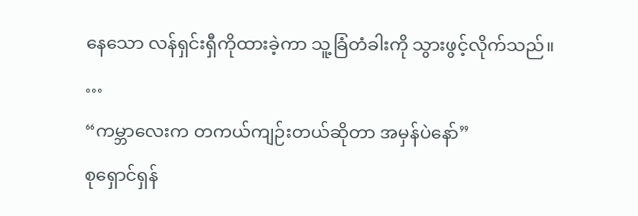နေသော လန်ရှင်းရှီကိုထားခဲ့ကာ သူ့ခြံတံခါးကို သွားဖွင့်လိုက်သည်။
…
“ကမ္ဘာလေးက တကယ်ကျဉ်းတယ်ဆိုတာ အမှန်ပဲနော်”
စုရှောင်ရှန်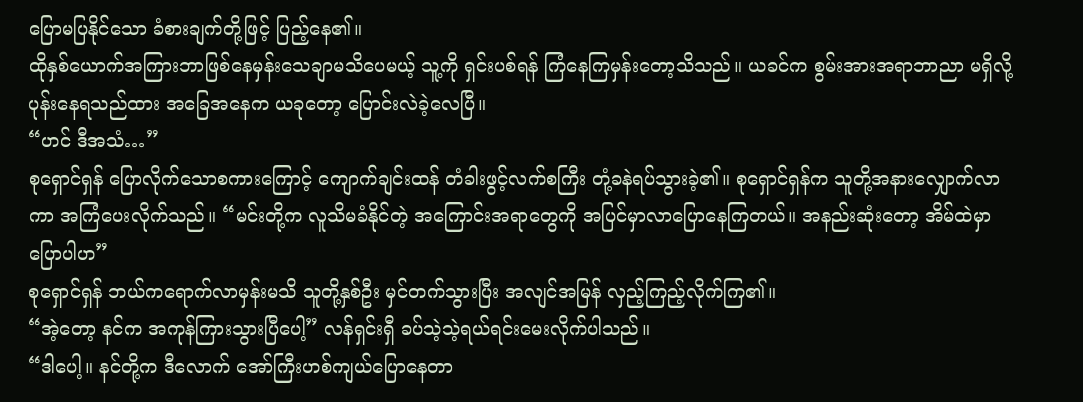ပြောမပြနိုင်သော ခံစားချက်တို့ဖြင့် ပြည့်နေ၏။
ထိုနှစ်ယောက်အကြားဘာဖြစ်နေမှန်းသေချာမသိပေမယ့် သူ့ကို ရှင်းပစ်ရန် ကြံနေကြမှန်းတော့သိသည်။ ယခင်က စွမ်းအားအရာဘာညာ မရှိလို့ ပုန်းနေရသည်ထား အခြေအနေက ယခုတော့ ပြောင်းလဲခဲ့လေပြီ။
“ဟင် ဒီအသံ…”
စုရှောင်ရှန် ပြောလိုက်သောစကားကြောင့် ကျောက်ချင်းထန် တံခါးဖွင့်လက်စကြီး တုံ့ခနဲရပ်သွားခဲ့၏။ စုရှောင်ရှန်က သူတို့အနားလျှောက်လာကာ အကြံပေးလိုက်သည်။ “မင်းတို့က လူသိမခံနိုင်တဲ့ အကြောင်းအရာတွေကို အပြင်မှာလာပြောနေကြတယ်။ အနည်းဆုံးတော့ အိမ်ထဲမှာပြောပါဟ”
စုရှောင်ရှန် ဘယ်ကရောက်လာမှန်းမသိ သူတို့နှစ်ဦး မှင်တက်သွားပြီး အလျင်အမြန် လှည့်ကြည့်လိုက်ကြ၏။
“အဲ့တော့ နင်က အကုန်ကြားသွားပြီပေါ့” လန်ရှင်းရှီ ခပ်သဲ့သဲ့ရယ်ရင်းမေးလိုက်ပါသည်။
“ဒါပေါ့။ နင်တို့က ဒီလောက် အော်ကြီးဟစ်ကျယ်ပြောနေတာ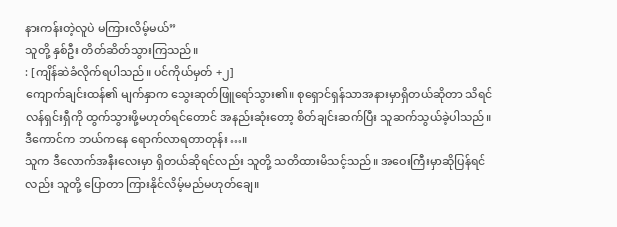နားကန်းတဲ့လူပဲ မကြားလိမ့်မယ်”
သူတို့ နှစ်ဦး တိတ်ဆိတ်သွားကြသည်။
: [ကျိန်ဆဲခံလိုက်ရပါသည်။ ပင်ကိုယ်မှတ် +၂]
ကျောက်ချင်းထန်၏ မျက်နှာက သွေးဆုတ်ဖြူရော်သွား၏။ စုရှောင်ရှန်သာအနားမှာရှိတယ်ဆိုတာ သိရင် လန်ရှင်းရှီကို ထွက်သွားဖို့မဟုတ်ရင်တောင် အနည်းဆုံးတော့ စိတ်ချင်းဆက်ပြီး သူဆက်သွယ်ခဲ့ပါသည်။
ဒီကောင်က ဘယ်ကနေ ရောက်လာရတာတုန်း…။
သူက ဒီလောက်အနီးလေးမှာ ရှိတယ်ဆိုရင်လည်း သူတို့ သတိထားမိသင့်သည်။ အဝေးကြီးမှာဆိုပြန်ရင်လည်း သူတို့ ပြောတာ ကြားနိုင်လိမ့်မည်မဟုတ်ချေ။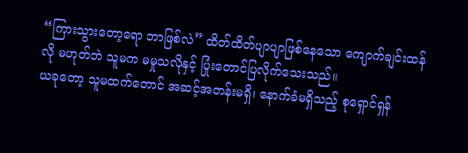“ကြားသွားတော့ရော ဘာဖြစ်လဲ” ထိတ်ထိတ်ပျာပျာဖြစ်နေသော ကျောက်ချင်းထန်လို မဟုတ်ဘဲ သူမက မမှုသလိုနှင့် ပြုံးတောင်ပြလိုက်သေးသည်။
ယခုတော့ သူမထက်တောင် အဆင့်အတန်းမရှိ၊ နောက်ခံမရှိသည့် စုရှောင်ရှန်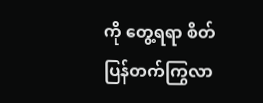ကို တွေ့ရရာ စိတ်ပြန်တက်ကြွလာ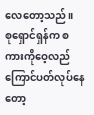လေတော့သည်။
စုရှောင်ရှန်က စကားကိုဝေ့လည်ကြောင်ပတ်လုပ်နေတော့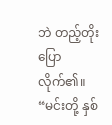ဘဲ တည့်တိုးပြောလိုက်၏။
“မင်းတို့ နှစ်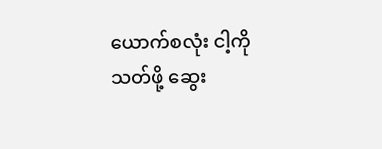ယောက်စလုံး ငါ့ကို သတ်ဖို့ ဆွေး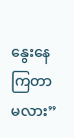နွေးနေကြတာမလား”